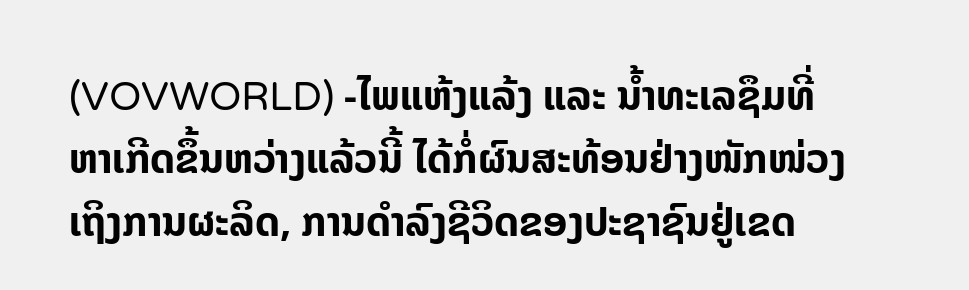(VOVWORLD) -ໄພແຫ້ງແລ້ງ ແລະ ນໍ້າທະເລຊຶມທີ່ຫາເກີດຂຶ້ນຫວ່າງແລ້ວນີ້ ໄດ້ກໍ່ຜົນສະທ້ອນຢ່າງໜັກໜ່ວງເຖິງການຜະລິດ, ການດໍາລົງຊີວິດຂອງປະຊາຊົນຢູ່ເຂດ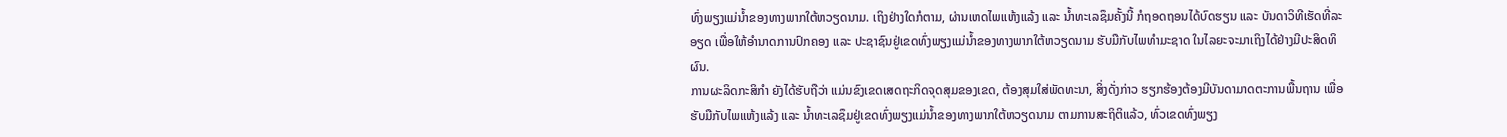ທົ່ງພຽງແມ່ນໍ້າຂອງທາງພາກໃຕ້ຫວຽດນາມ. ເຖິງຢ່າງໃດກໍຕາມ, ຜ່ານເຫດໄພແຫ້ງແລ້ງ ແລະ ນໍ້າທະເລຊຶມຄັ້ງນີ້ ກໍຖອດຖອນໄດ້ບົດຮຽນ ແລະ ບັນດາວິທີເຮັດທີ່ລະອຽດ ເພື່ອໃຫ້ອໍານາດການປົກຄອງ ແລະ ປະຊາຊົນຢູ່ເຂດທົ່ງພຽງແມ່ນໍ້າຂອງທາງພາກໃຕ້ຫວຽດນາມ ຮັບມືກັບໄພທໍາມະຊາດ ໃນໄລຍະຈະມາເຖິງໄດ້ຢ່າງມີປະສິດທິຜົນ.
ການຜະລິດກະສິກໍາ ຍັງໄດ້ຮັບຖືວ່າ ແມ່ນຂົງເຂດເສດຖະກິດຈຸດສຸມຂອງເຂດ, ຕ້ອງສຸມໃສ່ພັດທະນາ, ສິ່ງດັ່ງກ່າວ ຮຽກຮ້ອງຕ້ອງມີບັນດາມາດຕະການພື້ນຖານ ເພື່ອຮັບມືກັບໄພແຫ້ງແລ້ງ ແລະ ນໍ້າທະເລຊຶມຢູ່ເຂດທົ່ງພຽງແມ່ນໍ້າຂອງທາງພາກໃຕ້ຫວຽດນາມ ຕາມການສະຖິຕິແລ້ວ, ທົ່ວເຂດທົ່ງພຽງ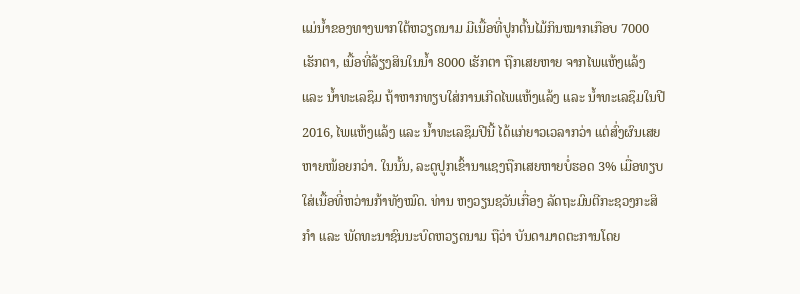ແມ່ນໍ້າຂອງທາງພາກໃຕ້ຫວຽດນາມ ມີເນື້ອທີ່ປູກຕົ້ນໄມ້ກິນໝາກເກືອບ 7000 ເຮັກຕາ, ເນື້ອທີ່ລ້ຽງສິນໃນນໍ້າ 8000 ເຮັກຕາ ຖືກເສຍຫາຍ ຈາກໄພແຫ້ງແລ້ງ ແລະ ນໍ້າທະເລຊຶມ ຖ້າຫາກທຽບໃສ່ການເກີດໄພແຫ້ງແລ້ງ ແລະ ນໍ້າທະເລຊຶມໃນປີ 2016, ໄພແຫ້ງແລ້ງ ແລະ ນໍ້າທະເລຊຶມປີນີ້ ໄດ້ແກ່ຍາວເວລາກວ່າ ແຕ່ສົ່ງຜົນເສຍຫາຍໜ້ອຍກວ່າ. ໃນນັ້ນ, ລະດູປູກເຂົ້ານາແຊງຖືກເສຍຫາຍບໍ່ຮອດ 3% ເມື່ອທຽບໃສ່ເນື້ອທີ່ຫວ່ານກ້າທັງໝົດ. ທ່ານ ຫງວຽນຊວັນເກື່ອງ ລັດຖະມົນຕີກະຊວງກະສິກໍາ ແລະ ພັດທະນາຊົນນະບົດຫວຽດນາມ ຖືວ່າ ບັນດາມາດຕະການໂດຍ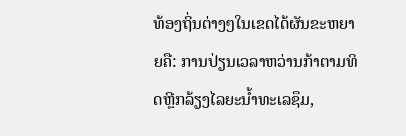ທ້ອງຖິ່ນຕ່າງໆໃນເຂດໄດ້ຜັນຂະຫຍາຍຄື: ການປ່ຽນເວລາຫວ່ານກ້າຕາມທິດຫຼີກລ້ຽງໄລຍະນໍ້າທະເລຊຶມ,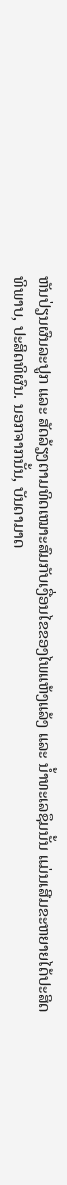ຫັນປ່ຽນຜົນລະປູກ ແລະ ສັດລ້ຽງຕາມທິດເໝາະສົມກັບເງື່ອນໄຂຂອງໄພແຫ້ງແລ້ງ ແລະ ນໍ້າທະເລຊຶມນັ້ນ ແມ່ນເສີມຂະຫຍາຍໄດ້ປະສິດທິພາບ, ປະສິດທິຜົນ. ນອກຈາກນັ້ນ, ບັນດາມາດ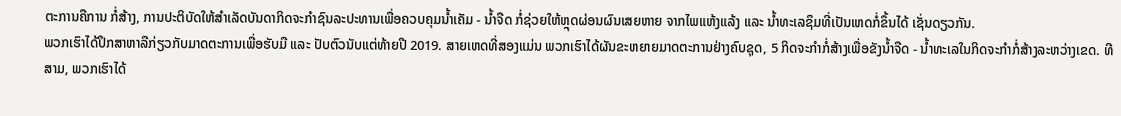ຕະການຄືການ ກໍ່ສ້າງ, ການປະຕິບັດໃຫ້ສໍາເລັດບັນດາກິດຈະກໍາຊົນລະປະທານເພື່ອຄວບຄຸມນໍ້າເຄັມ - ນໍ້າຈືດ ກໍ່ຊ່ວຍໃຫ້ຫຼຸດຜ່ອນຜົນເສຍຫາຍ ຈາກໄພແຫ້ງແລ້ງ ແລະ ນໍ້າທະເລຊຶມທີ່ເປັນເຫດກໍ່ຂຶ້ນໄດ້ ເຊັ່ນດຽວກັນ.
ພວກເຮົາໄດ້ປຶກສາຫາລືກ່ຽວກັບມາດຕະການເພື່ອຮັບມື ແລະ ປັບຕົວນັບແຕ່ທ້າຍປີ 2019. ສາຍເຫດທີ່ສອງແມ່ນ ພວກເຮົາໄດ້ຜັນຂະຫຍາຍມາດຕະການຢ່າງຄົບຊຸດ, 5 ກິດຈະກໍາກໍ່ສ້າງເພື່ອຂັງນໍ້າຈືດ - ນໍ້າທະເລໃນກິດຈະກໍາກໍ່ສ້າງລະຫວ່າງເຂດ. ທີສາມ, ພວກເຮົາໄດ້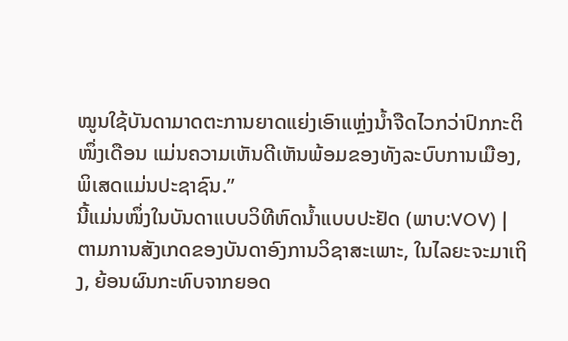ໝູນໃຊ້ບັນດາມາດຕະການຍາດແຍ່ງເອົາແຫຼ່ງນໍ້າຈືດໄວກວ່າປົກກະຕິໜຶ່ງເດືອນ ແມ່ນຄວາມເຫັນດີເຫັນພ້ອມຂອງທັງລະບົບການເມືອງ, ພິເສດແມ່ນປະຊາຊົນ.”
ນີ້ແມ່ນໜຶ່ງໃນບັນດາແບບວິທີຫົດນໍ້າແບບປະຢັດ (ພາບ:VOV) |
ຕາມການສັງເກດຂອງບັນດາອົງການວິຊາສະເພາະ, ໃນໄລຍະຈະມາເຖິງ, ຍ້ອນຜົນກະທົບຈາກຍອດ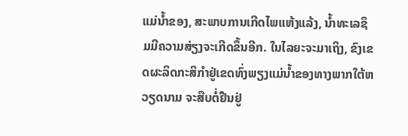ແມ່ນໍ້າຂອງ, ສະພາບການເກີດໄພແຫ້ງແລ້ງ, ນໍ້າທະເລຊຶມມີຄວາມສ່ຽງຈະເກີດຂຶ້ນອີກ. ໃນໄລຍະຈະມາເຖິງ, ຂົງເຂດຜະລິດກະສິກໍາຢູ່ເຂດທົ່ງພຽງແມ່ນໍ້າຂອງທາງພາກໃຕ້ຫວຽດນາມ ຈະສືບຕໍ່ຢືນຢູ່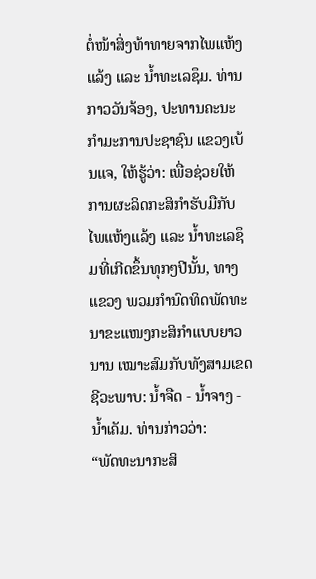ຕໍ່ໜ້າສິ່ງທ້າທາຍຈາກໄພແຫ້ງແລ້ງ ແລະ ນໍ້າທະເລຊຶມ. ທ່ານ ກາວວັນຈ້ອງ, ປະທານຄະນະກໍາມະການປະຊາຊົນ ແຂວງເບ້ນແຈ, ໃຫ້ຮູ້ວ່າ: ເພື່ອຊ່ວຍໃຫ້ການຜະລິດກະສິກໍາຮັບມືກັບໄພແຫ້ງແລ້ງ ແລະ ນໍ້າທະເລຊຶມທີ່ເກີດຂຶ້ນທຸກໆປີນັ້ນ, ທາງແຂວງ ພວມກໍານົດທິດພັດທະນາຂະແໜງກະສິກໍາແບບຍາວນານ ເໝາະສົມກັບທັງສາມເຂດຊີວະພາບ: ນໍ້າຈືດ - ນໍ້າຈາງ - ນໍ້າເຄັມ. ທ່ານກ່າວວ່າ:
“ພັດທະນາກະສິ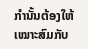ກໍານັ້ນຕ້ອງໃຫ້ເໝາະສົມກັບ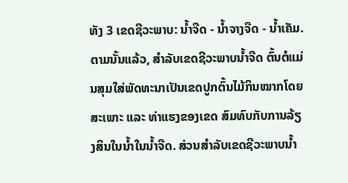ທັງ 3 ເຂດຊີວະພາບ: ນໍ້າຈືດ - ນໍ້າຈາງຈືດ - ນໍ້າເຄັມ. ຕາມນັ້ນແລ້ວ, ສໍາລັບເຂດຊີວະພາບນໍ້າຈືດ ຕົ້ນຕໍແມ່ນສຸມໃສ່ພັດທະນາເປັນເຂດປູກຕົ້ນໄມ້ກິນໝາກໂດຍສະເພາະ ແລະ ທ່າແຮງຂອງເຂດ ສົມທົບກັບການລ້ຽງສິນໃນນໍ້າໃນນໍ້າຈືດ. ສ່ວນສໍາລັບເຂດຊີວະພາບນໍ້າ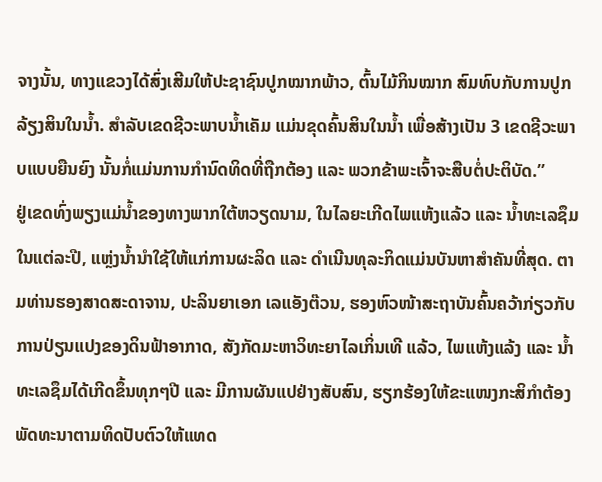ຈາງນັ້ນ, ທາງແຂວງໄດ້ສົ່ງເສີມໃຫ້ປະຊາຊົນປູກໝາກພ້າວ, ຕົ້ນໄມ້ກິນໝາກ ສົມທົບກັບການປູກລ້ຽງສິນໃນນໍ້າ. ສໍາລັບເຂດຊີວະພາບນໍ້າເຄັມ ແມ່ນຂຸດຄົ້ນສິນໃນນໍ້າ ເພື່ອສ້າງເປັນ 3 ເຂດຊີວະພາບແບບຍືນຍົງ ນັ້ນກໍ່ແມ່ນການກໍານົດທິດທີ່ຖືກຕ້ອງ ແລະ ພວກຂ້າພະເຈົ້າຈະສືບຕໍ່ປະຕິບັດ.”
ຢູ່ເຂດທົ່ງພຽງແມ່ນໍ້າຂອງທາງພາກໃຕ້ຫວຽດນາມ, ໃນໄລຍະເກີດໄພແຫ້ງແລ້ວ ແລະ ນໍ້າທະເລຊຶມໃນແຕ່ລະປີ, ແຫຼ່ງນໍ້ານໍາໃຊ້ໃຫ້ແກ່ການຜະລິດ ແລະ ດໍາເນີນທຸລະກິດແມ່ນບັນຫາສໍາຄັນທີ່ສຸດ. ຕາມທ່ານຮອງສາດສະດາຈານ, ປະລິນຍາເອກ ເລແອັງຕ໊ວນ, ຮອງຫົວໜ້າສະຖາບັນຄົ້ນຄວ້າກ່ຽວກັບການປ່ຽນແປງຂອງດິນຟ້າອາກາດ, ສັງກັດມະຫາວິທະຍາໄລເກິ່ນເທີ ແລ້ວ, ໄພແຫ້ງແລ້ງ ແລະ ນໍ້າທະເລຊຶມໄດ້ເກີດຂຶ້ນທຸກໆປີ ແລະ ມີການຜັນແປຢ່າງສັບສົນ, ຮຽກຮ້ອງໃຫ້ຂະແໜງກະສິກໍາຕ້ອງພັດທະນາຕາມທິດປັບຕົວໃຫ້ແທດ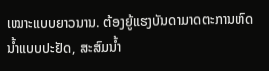ເໝາະແບບຍາວນານ. ຕ້ອງຍູ້ແຮງບັນດາມາດຕະການຫົດນໍ້າແບບປະຢັດ, ສະສົມນໍ້າ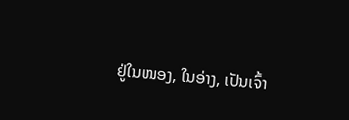ຢູ່ໃນໜອງ, ໃນອ່າງ, ເປັນເຈົ້າ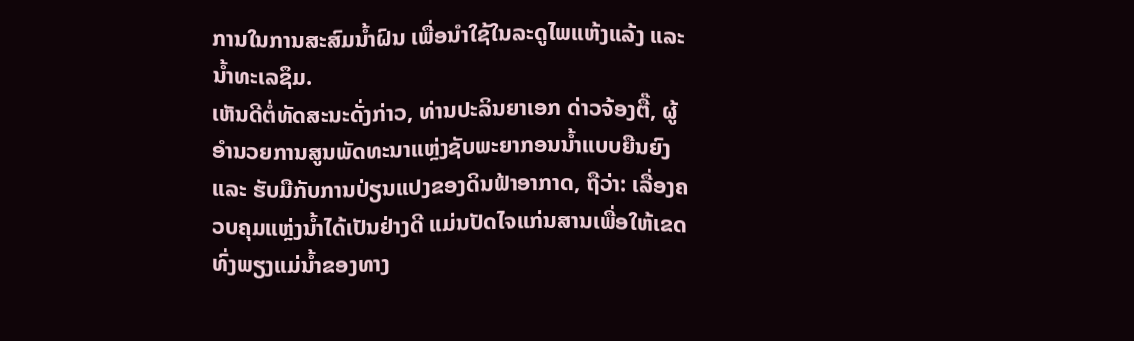ການໃນການສະສົມນໍ້າຝົນ ເພື່ອນໍາໃຊ້ໃນລະດູໄພແຫ້ງແລ້ງ ແລະ ນໍ້າທະເລຊຶມ.
ເຫັນດີຕໍ່ທັດສະນະດັ່ງກ່າວ, ທ່ານປະລິນຍາເອກ ດ່າວຈ້ອງຕື໊, ຜູ້ອໍານວຍການສູນພັດທະນາແຫຼ່ງຊັບພະຍາກອນນໍ້າແບບຍືນຍົງ ແລະ ຮັບມືກັບການປ່ຽນແປງຂອງດິນຟ້າອາກາດ, ຖືວ່າ: ເລື່ອງຄວບຄຸມແຫຼ່ງນໍ້າໄດ້ເປັນຢ່າງດີ ແມ່ນປັດໄຈແກ່ນສານເພື່ອໃຫ້ເຂດທົ່ງພຽງແມ່ນໍ້າຂອງທາງ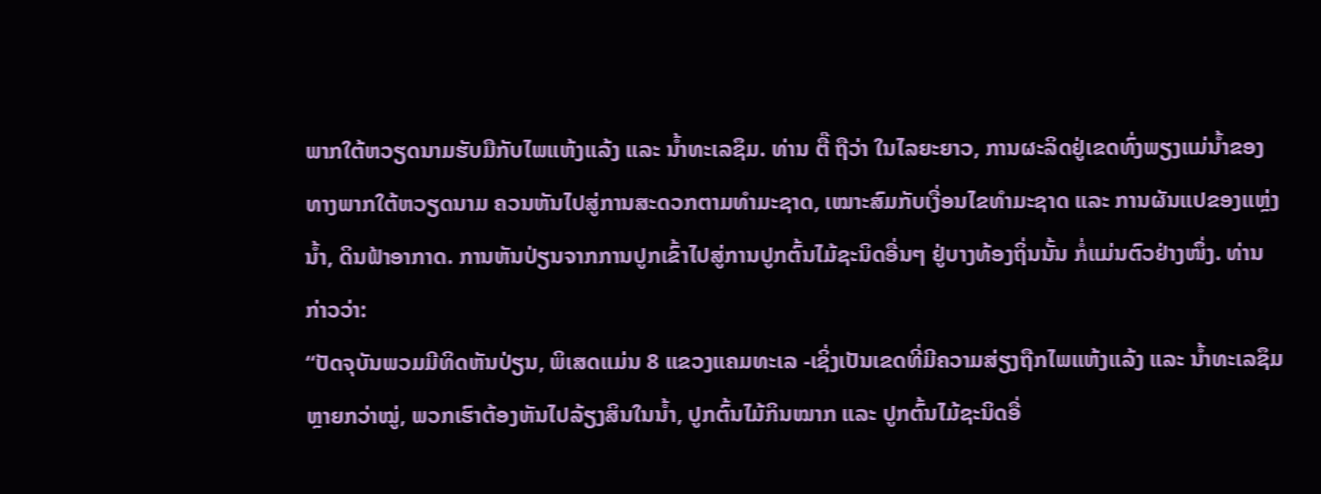ພາກໃຕ້ຫວຽດນາມຮັບມືກັບໄພແຫ້ງແລ້ງ ແລະ ນໍ້າທະເລຊຶມ. ທ່ານ ຕື໊ ຖືວ່າ ໃນໄລຍະຍາວ, ການຜະລິດຢູ່ເຂດທົ່ງພຽງແມ່ນໍ້າຂອງທາງພາກໃຕ້ຫວຽດນາມ ຄວນຫັນໄປສູ່ການສະດວກຕາມທໍາມະຊາດ, ເໝາະສົມກັບເງື່ອນໄຂທໍາມະຊາດ ແລະ ການຜັນແປຂອງແຫຼ່ງນໍ້າ, ດິນຟ້າອາກາດ. ການຫັນປ່ຽນຈາກການປູກເຂົ້າໄປສູ່ການປູກຕົ້ນໄມ້ຊະນິດອື່ນໆ ຢູ່ບາງທ້ອງຖິ່ນນັ້ນ ກໍ່ແມ່ນຕົວຢ່າງໜຶ່ງ. ທ່ານກ່າວວ່າ:
“ປັດຈຸບັນພວມມີທິດຫັນປ່ຽນ, ພິເສດແມ່ນ 8 ແຂວງແຄມທະເລ -ເຊິ່ງເປັນເຂດທີ່ມີຄວາມສ່ຽງຖືກໄພແຫ້ງແລ້ງ ແລະ ນໍ້າທະເລຊຶມຫຼາຍກວ່າໝູ່, ພວກເຮົາຕ້ອງຫັນໄປລ້ຽງສິນໃນນໍ້າ, ປູກຕົ້ນໄມ້ກິນໝາກ ແລະ ປູກຕົ້ນໄມ້ຊະນິດອື່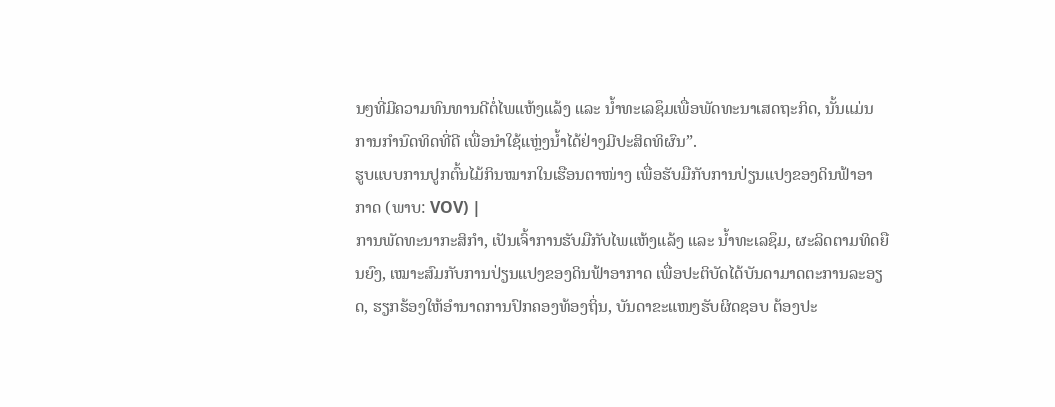ນໆທີ່ມີຄວາມທົນທານດີຕໍ່ໄພແຫ້ງແລ້ງ ແລະ ນໍ້າທະເລຊຶມເພື່ອພັດທະນາເສດຖະກິດ, ນັ້ນແມ່ນການກໍານົດທິດທີ່ດີ ເພື່ອນໍາໃຊ້ແຫຼ່ງນໍ້າໄດ້ຢ່າງມີປະສິດທິຜົນ”.
ຮູບແບບການປູກຕົ້ນໄມ້ກິນໝາກໃນເຮືອນຕາໜ່າງ ເພື່ອຮັບມືກັບການປ່ຽນແປງຂອງດິນຟ້າອາກາດ (ພາບ: VOV) |
ການພັດທະນາກະສິກໍາ, ເປັນເຈົ້າການຮັບມືກັບໄພແຫ້ງແລ້ງ ແລະ ນໍ້າທະເລຊຶມ, ຜະລິດຕາມທິດຍືນຍົງ, ເໝາະສົມກັບການປ່ຽນແປງຂອງດິນຟ້າອາກາດ ເພື່ອປະຕິບັດໄດ້ບັນດາມາດຕະການລະອຽດ, ຮຽກຮ້ອງໃຫ້ອໍານາດການປົກຄອງທ້ອງຖິ່ນ, ບັນດາຂະແໜງຮັບຜິດຊອບ ຕ້ອງປະ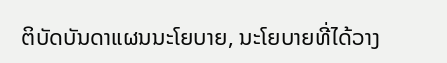ຕິບັດບັນດາແຜນນະໂຍບາຍ, ນະໂຍບາຍທີ່ໄດ້ວາງ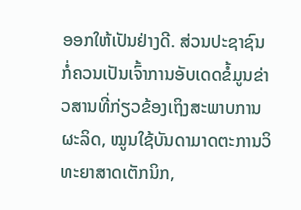ອອກໃຫ້ເປັນຢ່າງດີ. ສ່ວນປະຊາຊົນ ກໍ່ຄວນເປັນເຈົ້າການອັບເດດຂໍ້ມູນຂ່າວສານທີ່ກ່ຽວຂ້ອງເຖິງສະພາບການຜະລິດ, ໝູນໃຊ້ບັນດາມາດຕະການວິທະຍາສາດເຕັກນິກ,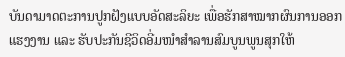ບັນດາມາດຕະການປູກຝັງແບບອັດສະລິຍະ ເພື່ອຮັກສາໝາກຜົນການອອກແຮງງານ ແລະ ຮັບປະກັນຊີວິດອີ່ມໜໍາສໍາລານສົມບູນພູນສຸກໃຫ້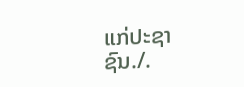ແກ່ປະຊາຊົນ./.